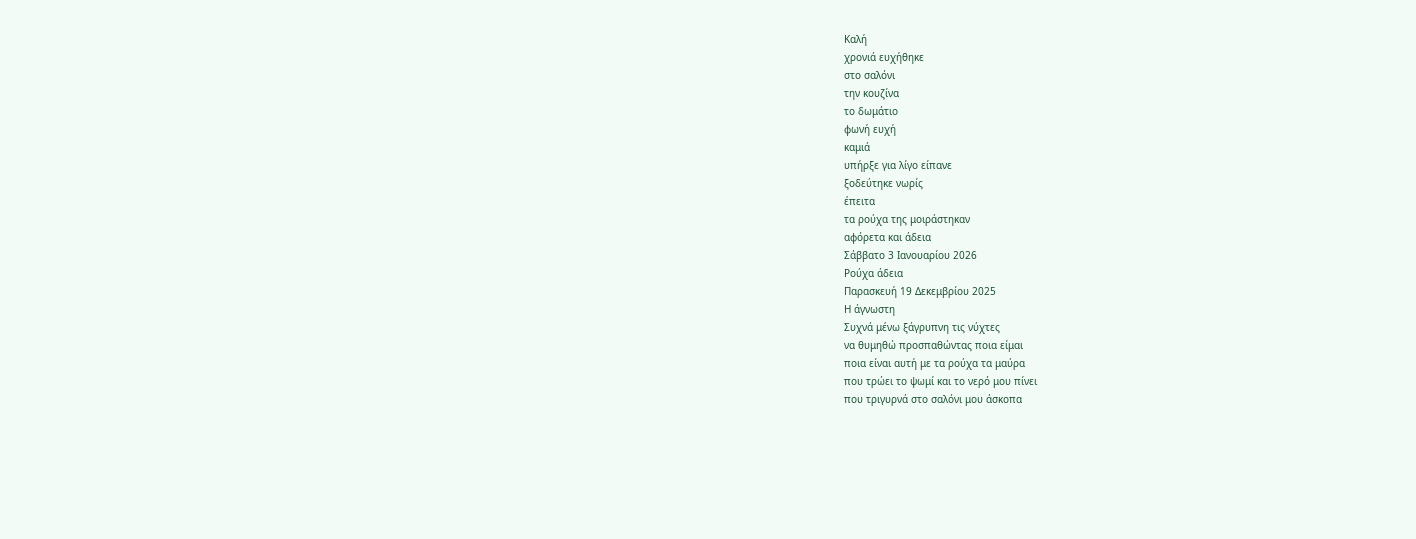Καλή
χρονιά ευχήθηκε
στο σαλόνι
την κουζίνα
το δωμάτιο
φωνή ευχή
καμιά
υπήρξε για λίγο είπανε
ξοδεύτηκε νωρίς
έπειτα
τα ρούχα της μοιράστηκαν
αφόρετα και άδεια
Σάββατο 3 Ιανουαρίου 2026
Ρούχα άδεια
Παρασκευή 19 Δεκεμβρίου 2025
Η άγνωστη
Συχνά μένω ξάγρυπνη τις νύχτες
να θυμηθώ προσπαθώντας ποια είμαι
ποια είναι αυτή με τα ρούχα τα μαύρα
που τρώει το ψωμί και το νερό μου πίνει
που τριγυρνά στο σαλόνι μου άσκοπα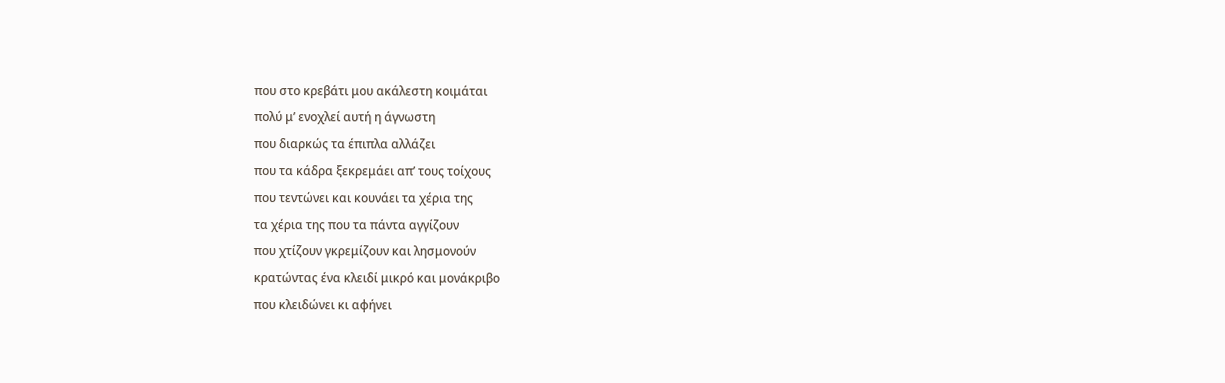που στο κρεβάτι μου ακάλεστη κοιμάται
πολύ μ’ ενοχλεί αυτή η άγνωστη
που διαρκώς τα έπιπλα αλλάζει
που τα κάδρα ξεκρεμάει απ’ τους τοίχους
που τεντώνει και κουνάει τα χέρια της
τα χέρια της που τα πάντα αγγίζουν
που χτίζουν γκρεμίζουν και λησμονούν
κρατώντας ένα κλειδί μικρό και μονάκριβο
που κλειδώνει κι αφήνει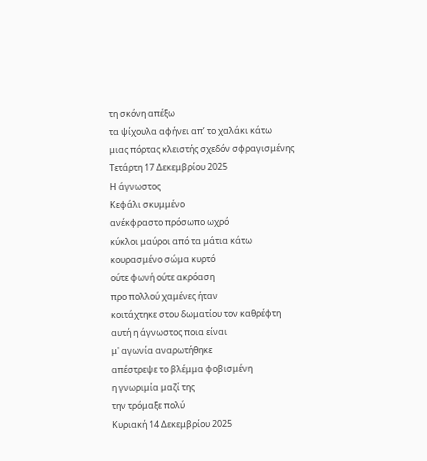τη σκόνη απέξω
τα ψίχουλα αφήνει απ’ το χαλάκι κάτω
μιας πόρτας κλειστής σχεδόν σφραγισμένης
Τετάρτη 17 Δεκεμβρίου 2025
Η άγνωστος
Κεφάλι σκυμμένο
ανέκφραστο πρόσωπο ωχρό
κύκλοι μαύροι από τα μάτια κάτω
κουρασμένο σώμα κυρτό
ούτε φωνή ούτε ακρόαση
προ πολλού χαμένες ήταν
κοιτάχτηκε στου δωματίου τον καθρέφτη
αυτή η άγνωστος ποια είναι
μ' αγωνία αναρωτήθηκε
απέστρεψε το βλέμμα φοβισμένη
η γνωριμία μαζί της
την τρόμαξε πολύ
Κυριακή 14 Δεκεμβρίου 2025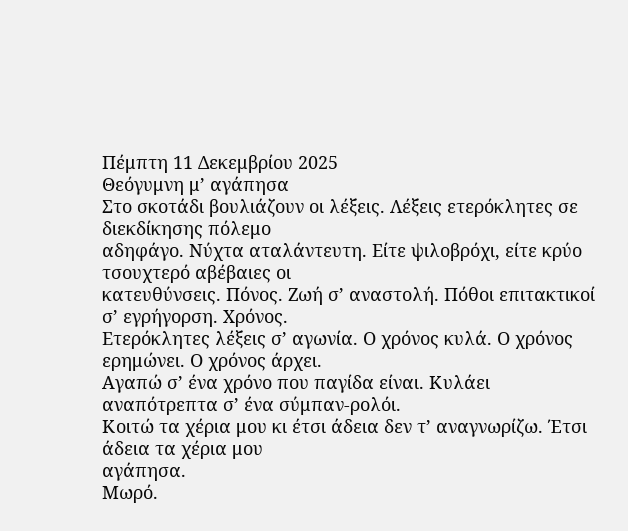Πέμπτη 11 Δεκεμβρίου 2025
Θεόγυμνη μ’ αγάπησα
Στο σκοτάδι βουλιάζουν οι λέξεις. Λέξεις ετερόκλητες σε διεκδίκησης πόλεμο
αδηφάγο. Νύχτα αταλάντευτη. Είτε ψιλοβρόχι, είτε κρύο τσουχτερό αβέβαιες οι
κατευθύνσεις. Πόνος. Ζωή σ’ αναστολή. Πόθοι επιτακτικοί σ’ εγρήγορση. Χρόνος.
Ετερόκλητες λέξεις σ’ αγωνία. Ο χρόνος κυλά. Ο χρόνος ερημώνει. Ο χρόνος άρχει.
Αγαπώ σ’ ένα χρόνο που παγίδα είναι. Κυλάει αναπότρεπτα σ’ ένα σύμπαν-ρολόι.
Κοιτώ τα χέρια μου κι έτσι άδεια δεν τ’ αναγνωρίζω. Έτσι άδεια τα χέρια μου
αγάπησα.
Μωρό.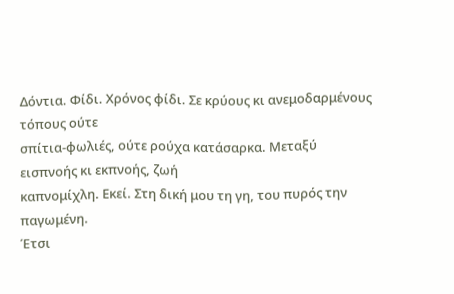Δόντια. Φίδι. Χρόνος φίδι. Σε κρύους κι ανεμοδαρμένους τόπους ούτε
σπίτια-φωλιές, ούτε ρούχα κατάσαρκα. Μεταξύ εισπνοής κι εκπνοής, ζωή
καπνομίχλη. Εκεί. Στη δική μου τη γη, του πυρός την παγωμένη.
Έτσι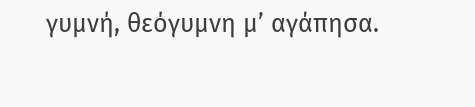γυμνή, θεόγυμνη μ’ αγάπησα.